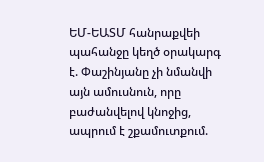ԵՄ-ԵԱՏՄ հանրաքվեի պահանջը կեղծ օրակարգ է. Փաշինյանը չի նմանվի այն ամուսնուն, որը բաժանվելով կնոջից, ապրում է շքամուտքում.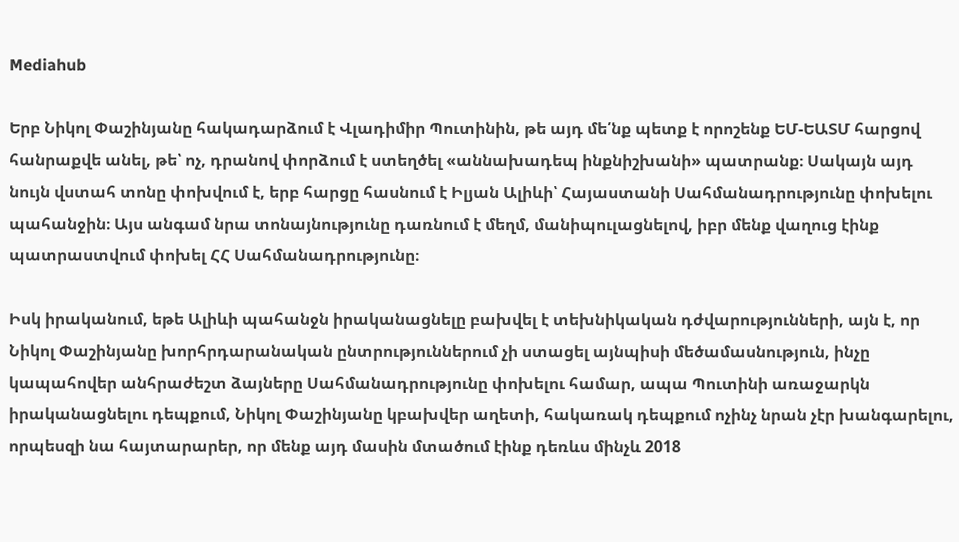Mediahub

Երբ Նիկոլ Փաշինյանը հակադարձում է Վլադիմիր Պուտինին, թե այդ մե՛նք պետք է որոշենք ԵՄ-ԵԱՏՄ հարցով հանրաքվե անել, թե՝ ոչ, դրանով փորձում է ստեղծել «աննախադեպ ինքնիշխանի» պատրանք։ Սակայն այդ նույն վստահ տոնը փոխվում է, երբ հարցը հասնում է Իլյան Ալիևի՝ Հայաստանի Սահմանադրությունը փոխելու պահանջին։ Այս անգամ նրա տոնայնությունը դառնում է մեղմ, մանիպուլացնելով, իբր մենք վաղուց էինք պատրաստվում փոխել ՀՀ Սահմանադրությունը։

Իսկ իրականում, եթե Ալիևի պահանջն իրականացնելը բախվել է տեխնիկական դժվարությունների, այն է, որ Նիկոլ Փաշինյանը խորհրդարանական ընտրություններում չի ստացել այնպիսի մեծամասնություն, ինչը կապահովեր անհրաժեշտ ձայները Սահմանադրությունը փոխելու համար, ապա Պուտինի առաջարկն իրականացնելու դեպքում, Նիկոլ Փաշինյանը կբախվեր աղետի, հակառակ դեպքում ոչինչ նրան չէր խանգարելու, որպեսզի նա հայտարարեր, որ մենք այդ մասին մտածում էինք դեռևս մինչև 2018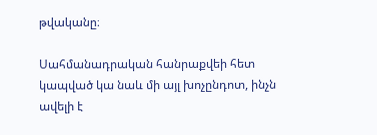թվականը։

Սահմանադրական հանրաքվեի հետ կապված կա նաև մի այլ խոչընդոտ, ինչն ավելի է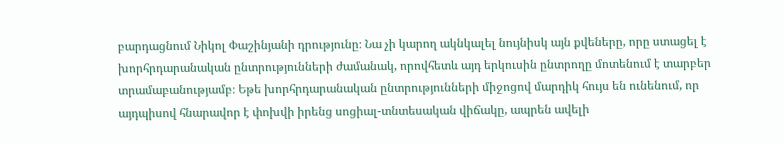բարդացնում Նիկոլ Փաշինյանի դրությունը։ Նա չի կարող ակնկալել նույնիսկ այն քվեները, որը ստացել է խորհրդարանական ընտրությունների ժամանակ, որովհետև այդ երկուսին ընտրողը մոտենում է տարբեր տրամաբանությամբ։ Եթե խորհրդարանական ընտրությունների միջոցով մարդիկ հույս են ունենում, որ այդպիսով հնարավոր է փոխվի իրենց սոցիալ-տնտեսական վիճակը, ապրեն ավելի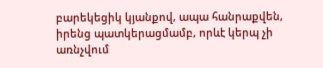բարեկեցիկ կյանքով, ապա հանրաքվեն, իրենց պատկերացմամբ, որևէ կերպ չի առնչվում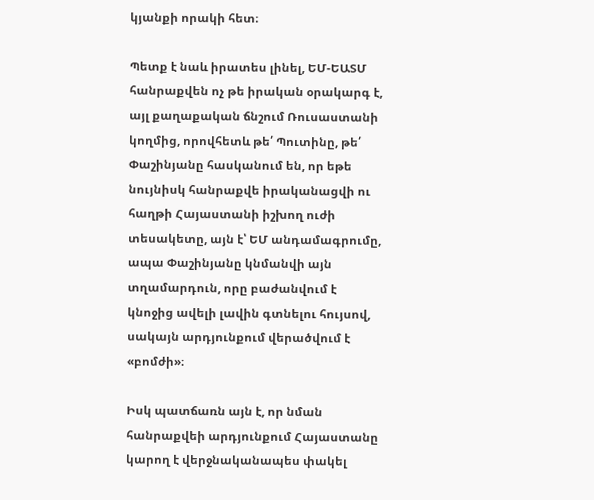կյանքի որակի հետ։

Պետք է նաև իրատես լինել, ԵՄ-ԵԱՏՄ հանրաքվեն ոչ թե իրական օրակարգ է, այլ քաղաքական ճնշում Ռուսաստանի կողմից, որովհետև թե՛ Պուտինը, թե՛ Փաշինյանը հասկանում են, որ եթե նույնիսկ հանրաքվե իրականացվի ու հաղթի Հայաստանի իշխող ուժի տեսակետը, այն է՝ ԵՄ անդամագրումը, ապա Փաշինյանը կնմանվի այն տղամարդուն, որը բաժանվում է կնոջից ավելի լավին գտնելու հույսով, սակայն արդյունքում վերածվում է «բոմժի»։

Իսկ պատճառն այն է, որ նման հանրաքվեի արդյունքում Հայաստանը կարող է վերջնականապես փակել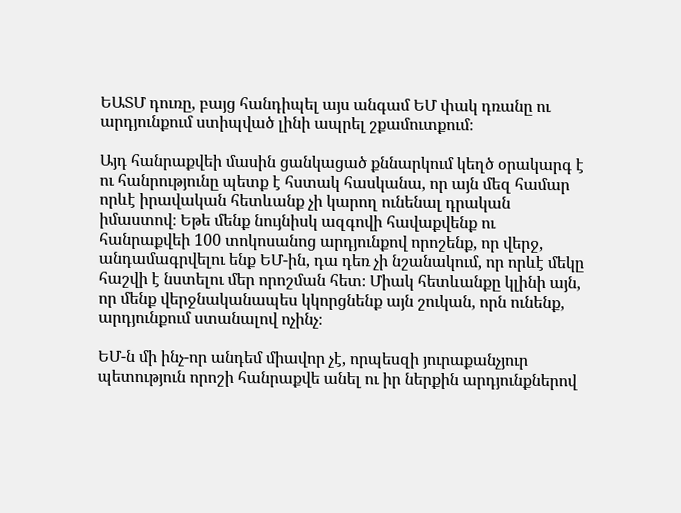ԵԱՏՄ դուռը, բայց հանդիպել այս անգամ ԵՄ փակ դռանը ու արդյունքում ստիպված լինի ապրել շքամուտքում։

Այդ հանրաքվեի մասին ցանկացած քննարկում կեղծ օրակարգ է ու հանրությունը պետք է հստակ հասկանա, որ այն մեզ համար որևէ իրավական հետևանք չի կարող ունենալ դրական իմաստով։ Եթե մենք նույնիսկ ազգովի հավաքվենք ու հանրաքվեի 100 տոկոսանոց արդյունքով որոշենք, որ վերջ, անդամագրվելու ենք ԵՄ-ին, դա դեռ չի նշանակում, որ որևէ մեկը հաշվի է նստելու մեր որոշման հետ։ Միակ հետևանքը կլինի այն, որ մենք վերջնականապես կկորցնենք այն շուկան, որն ունենք, արդյունքում ստանալով ոչինչ։

ԵՄ-ն մի ինչ-որ անդեմ միավոր չէ, որպեսզի յուրաքանչյուր պետություն որոշի հանրաքվե անել ու իր ներքին արդյունքներով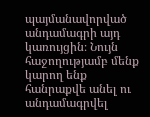պայմանավորված անդամագրի այդ կառույցին։ Նույն հաջողությամբ մենք կարող ենք հանրաքվե անել ու անդամագրվել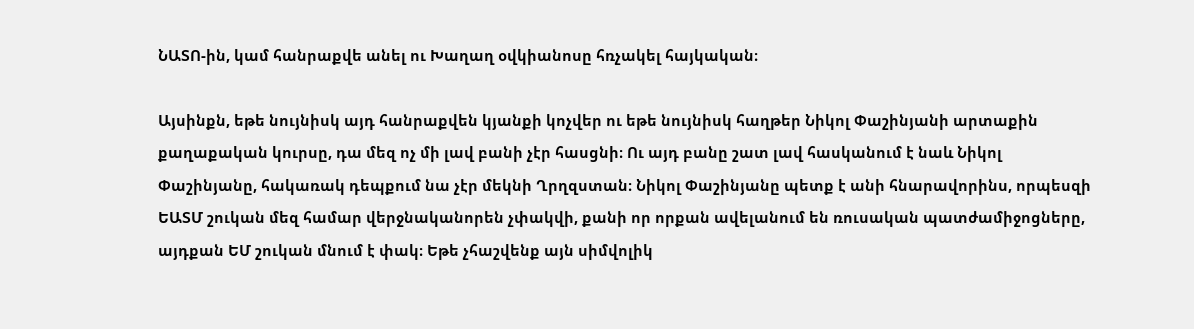ՆԱՏՈ-ին, կամ հանրաքվե անել ու Խաղաղ օվկիանոսը հռչակել հայկական։

Այսինքն, եթե նույնիսկ այդ հանրաքվեն կյանքի կոչվեր ու եթե նույնիսկ հաղթեր Նիկոլ Փաշինյանի արտաքին քաղաքական կուրսը, դա մեզ ոչ մի լավ բանի չէր հասցնի։ Ու այդ բանը շատ լավ հասկանում է նաև Նիկոլ Փաշինյանը, հակառակ դեպքում նա չէր մեկնի Ղրղզստան։ Նիկոլ Փաշինյանը պետք է անի հնարավորինս, որպեսզի ԵԱՏՄ շուկան մեզ համար վերջնականորեն չփակվի, քանի որ որքան ավելանում են ռուսական պատժամիջոցները, այդքան ԵՄ շուկան մնում է փակ։ Եթե չհաշվենք այն սիմվոլիկ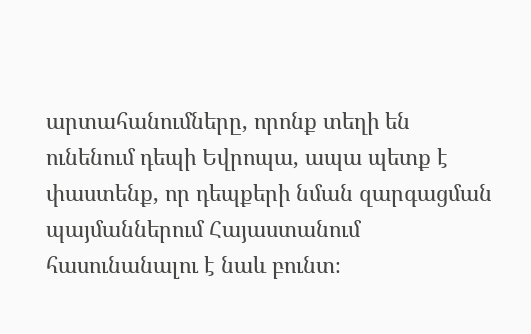արտահանումները, որոնք տեղի են ունենում դեպի Եվրոպա, ապա պետք է փաստենք, որ դեպքերի նման զարգացման պայմաններում Հայաստանում հասունանալու է նաև բունտ։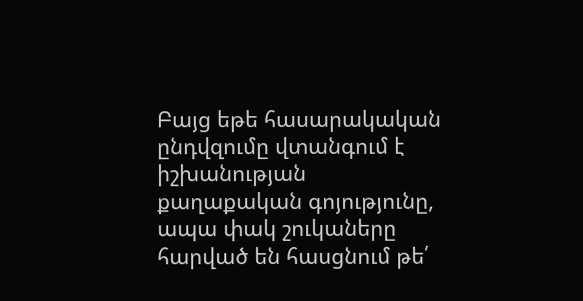Բայց եթե հասարակական ընդվզումը վտանգում է իշխանության քաղաքական գոյությունը, ապա փակ շուկաները հարված են հասցնում թե՛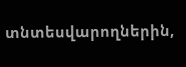տնտեսվարողներին,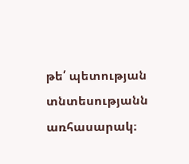թե՛ պետության տնտեսությանն առհասարակ։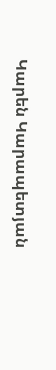Կարեն Կարապետյան